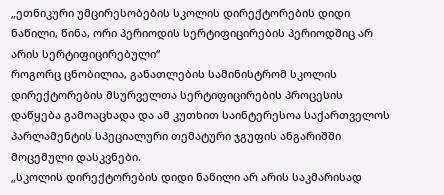„ეთნიკური უმცირესობების სკოლის დირექტორების დიდი ნაწილი, წინა, ორი პერიოდის სერტიფიცირების პერიოდშიც არ არის სერტიფიცირებული“
როგორც ცნობილია, განათლების სამინისტრომ სკოლის დირექტორების მსურველთა სერტიფიცირების პროცესის დაწყება გამოაცხადა და ამ კუთხით საინტერესოა საქართველოს პარლამენტის სპეციალური თემატური ჯგუფის ანგარიშში მოცემული დასკვნები.
„სკოლის დირექტორების დიდი ნაწილი არ არის საკმარისად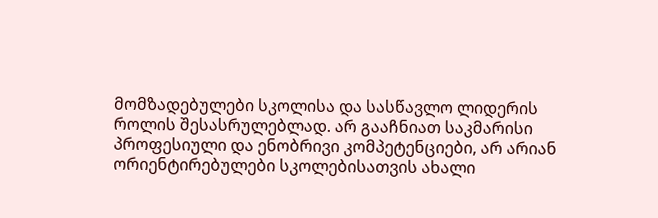მომზადებულები სკოლისა და სასწავლო ლიდერის როლის შესასრულებლად. არ გააჩნიათ საკმარისი პროფესიული და ენობრივი კომპეტენციები, არ არიან ორიენტირებულები სკოლებისათვის ახალი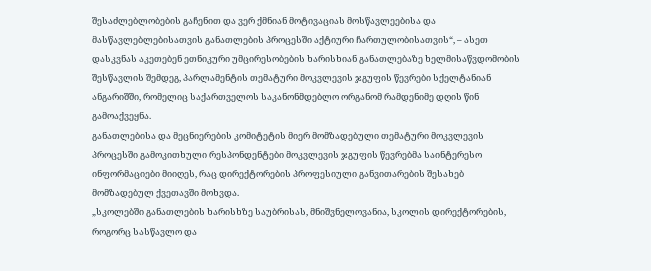შესაძლებლობების გაჩენით და ვერ ქმნიან მოტივაციას მოსწავლეებისა და მასწავლებლებისათვის განათლების პროცესში აქტიური ჩართულობისათვის“, – ასეთ დასკვნას აკეთებენ ეთნიკური უმცირესობების ხარისხიან განათლებაზე ხელმისაწვდომობის შესწავლის შემდეგ, პარლამენტის თემატური მოკვლევის ჯგუფის წევრები სქელტანიან ანგარიშში, რომელიც საქართველოს საკანონმდებლო ორგანომ რამდენიმე დღის წინ გამოაქვეყნა.
განათლებისა და მეცნიერების კომიტეტის მიერ მომზადებული თემატური მოკვლევის პროცესში გამოკითხული რესპონდენტები მოკვლევის ჯგუფის წევრებმა საინტერესო ინფორმაციები მიიღეს, რაც დირექტორების პროფესიული განვითარების შესახებ მომზადებულ ქვეთავში მოხვდა.
„სკოლებში განათლების ხარისხზე საუბრისას, მნიშვნელოვანია, სკოლის დირექტორების, როგორც სასწავლო და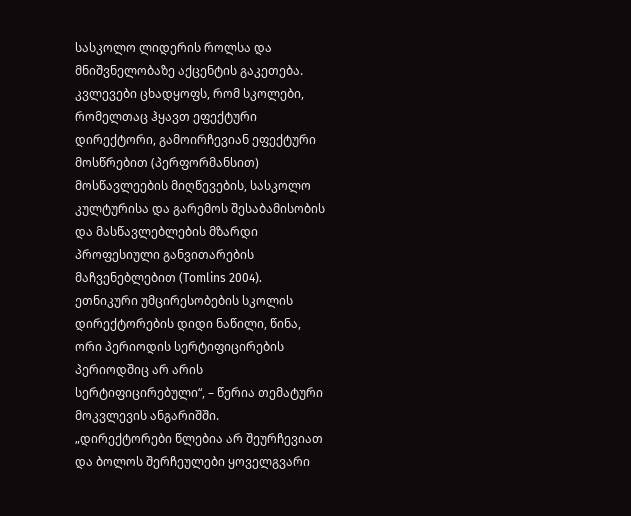სასკოლო ლიდერის როლსა და მნიშვნელობაზე აქცენტის გაკეთება. კვლევები ცხადყოფს, რომ სკოლები, რომელთაც ჰყავთ ეფექტური დირექტორი, გამოირჩევიან ეფექტური მოსწრებით (პერფორმანსით) მოსწავლეების მიღწევების, სასკოლო კულტურისა და გარემოს შესაბამისობის და მასწავლებლების მზარდი პროფესიული განვითარების მაჩვენებლებით (Tomlins 2004). ეთნიკური უმცირესობების სკოლის დირექტორების დიდი ნაწილი, წინა, ორი პერიოდის სერტიფიცირების პერიოდშიც არ არის სერტიფიცირებული“, – წერია თემატური მოკვლევის ანგარიშში.
„დირექტორები წლებია არ შეურჩევიათ და ბოლოს შერჩეულები ყოველგვარი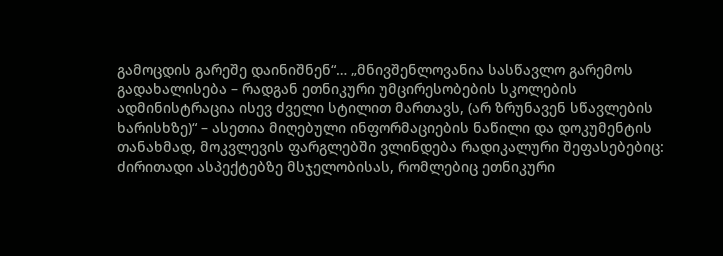გამოცდის გარეშე დაინიშნენ“… „მნივშენლოვანია სასწავლო გარემოს გადახალისება – რადგან ეთნიკური უმცირესობების სკოლების ადმინისტრაცია ისევ ძველი სტილით მართავს, (არ ზრუნავენ სწავლების ხარისხზე)“ – ასეთია მიღებული ინფორმაციების ნაწილი და დოკუმენტის თანახმად, მოკვლევის ფარგლებში ვლინდება რადიკალური შეფასებებიც:
ძირითადი ასპექტებზე მსჯელობისას, რომლებიც ეთნიკური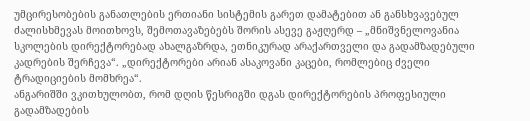უმცირესობების განათლების ერთიანი სისტემის გარეთ დამატებით ან განსხვავებულ ძალისხმევას მოითხოვს, შემოთავაზებებს შორის ასევე გაჟღერდ – „მნიშვნელოვანია სკოლების დირექტორებად ახალგაზრდა, ეთნიკურად არაქართველი და გადამზადებული კადრების შერჩევა“. „დირექტორები არიან ასაკოვანი კაცები, რომლებიც ძველი ტრადიციების მომხრეა“.
ანგარიშში ვკითხულობთ, რომ დღის წესრიგში დგას დირექტორების პროფესიული გადამზადების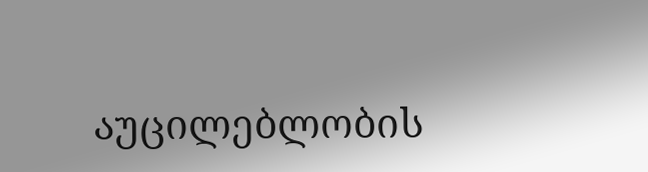აუცილებლობის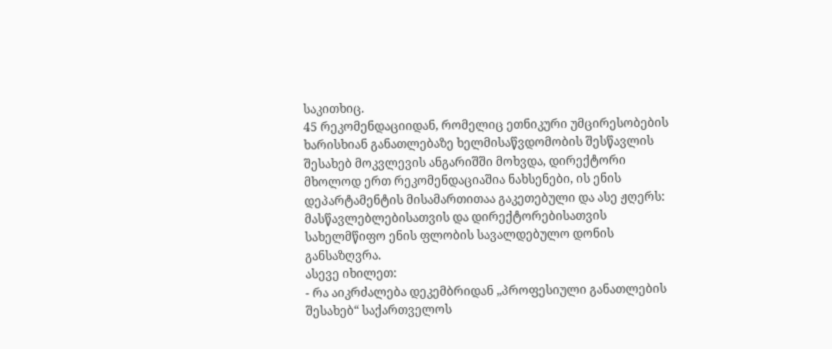საკითხიც.
45 რეკომენდაციიდან, რომელიც ეთნიკური უმცირესობების ხარისხიან განათლებაზე ხელმისაწვდომობის შესწავლის შესახებ მოკვლევის ანგარიშში მოხვდა, დირექტორი მხოლოდ ერთ რეკომენდაციაშია ნახსენები, ის ენის დეპარტამენტის მისამართითაა გაკეთებული და ასე ჟღერს: მასწავლებლებისათვის და დირექტორებისათვის სახელმწიფო ენის ფლობის სავალდებულო დონის განსაზღვრა.
ასევე იხილეთ:
- რა აიკრძალება დეკემბრიდან „პროფესიული განათლების შესახებ“ საქართველოს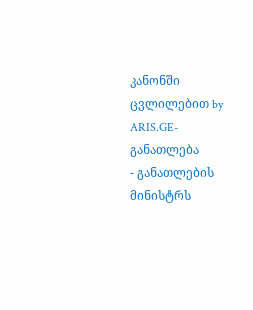კანონში ცვლილებით by ARIS.GE-განათლება
- განათლების მინისტრს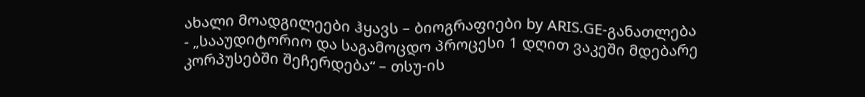ახალი მოადგილეები ჰყავს – ბიოგრაფიები by ARIS.GE-განათლება
- „სააუდიტორიო და საგამოცდო პროცესი 1 დღით ვაკეში მდებარე კორპუსებში შეჩერდება“ – თსუ-ის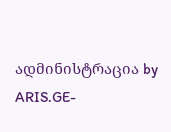ადმინისტრაცია by ARIS.GE-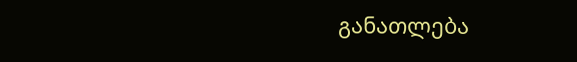განათლება